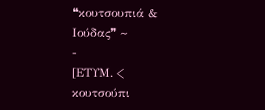❝κουτσουπιά & Ιούδας❞ ~
-
[ΕΤΥΜ. < κουτσούπι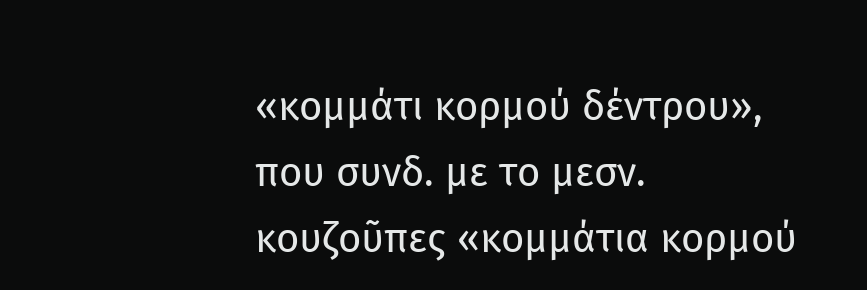«κομμάτι κορμού δέντρου», που συνδ. με το μεσν.
κουζοῦπες «κομμάτια κορμού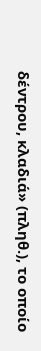δέντρου, κλαδιά» (πληθ.), το οποίο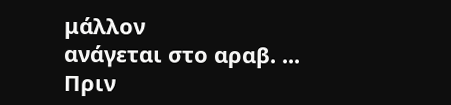μάλλον
ανάγεται στο αραβ. ...
Πριν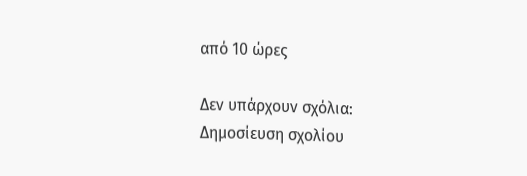από 10 ώρες

Δεν υπάρχουν σχόλια:
Δημοσίευση σχολίου